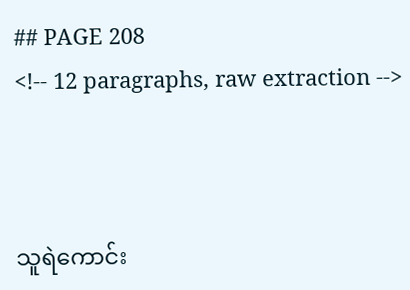## PAGE 208
<!-- 12 paragraphs, raw extraction -->



သူရဲကောင်း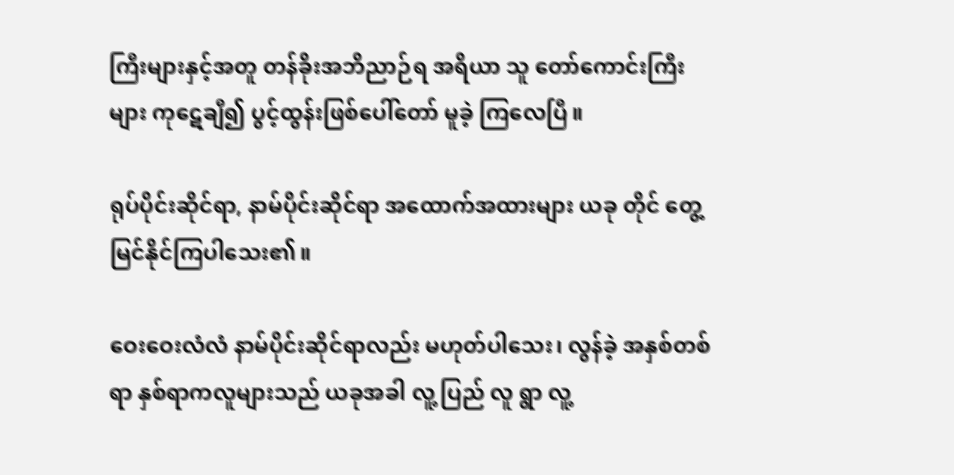ကြီးများနှင့်အတူ တန်ခိုးအဘိညာဉ်ရ အရိယာ သူ တော်ကောင်းကြီးများ ကုဋေချီ၍ ပွင့်ထွန်းဖြစ်ပေါ်တော် မူခဲ့ ကြလေပြီ။

ရုပ်ပိုင်းဆိုင်ရာ, နာမ်ပိုင်းဆိုင်ရာ အထောက်အထားများ ယခု တိုင် တွေ့မြင်နိုင်ကြပါသေး၏။

ဝေးဝေးလံလံ နာမ်ပိုင်းဆိုင်ရာလည်း မဟုတ်ပါသေး၊ လွန်ခဲ့ အနှစ်တစ်ရာ နှစ်ရာကလူများသည် ယခုအခါ လူ့ ပြည် လူ ရွာ လူ့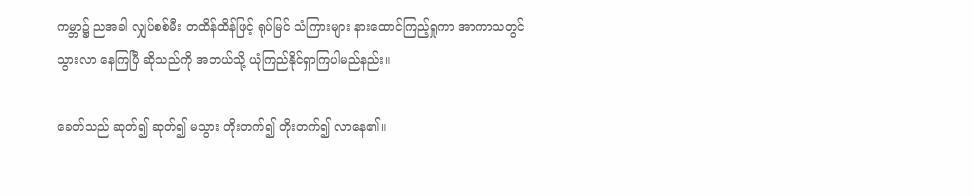ကမ္ဘာ၌ ညအခါ လျှပ်စစ်မီး တထိန်ထိန်ဖြင့် ရုပ်မြင် သံကြားများ နားထောင်ကြည့်ရှုကာ အာကာသတွင် သွားလာ နေကြပြီ ဆိုသည်ကို အဘယ်သို့ ယုံကြည်နိုင်ရှာကြပါမည်နည်း။

ခေတ်သည် ဆုတ်၍ ဆုတ်၍ မသွား တိုးတက်၍ တိုးတက်၍ လာနေ၏။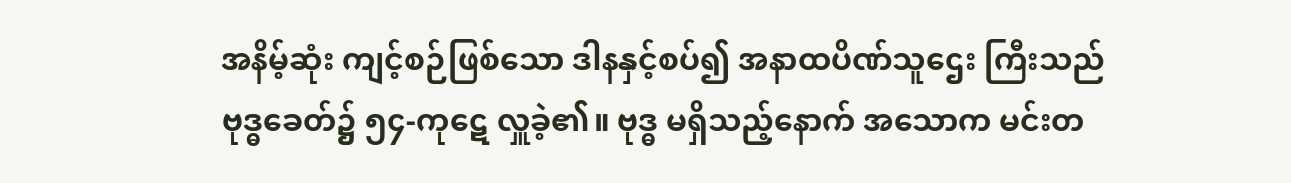အနိမ့်ဆုံး ကျင့်စဉ်ဖြစ်သော ဒါနနှင့်စပ်၍ အနာထပိဏ်သူဌေး ကြီးသည် ဗုဒ္ဓခေတ်၌ ၅၄-ကုဋေ လှူခဲ့၏။ ဗုဒ္ဓ မရှိသည့်နောက် အသောက မင်းတ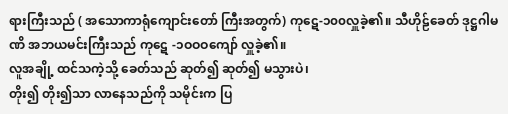ရားကြီးသည် ( အသောကာရုံကျောင်းတော် ကြီးအတွက်) ကုဋေ-၁၀၀လှူခဲ့၏။ သီဟိုဠ်ခေတ် ဒုဋ္ဌဂါမဏိ အဘယမင်းကြီးသည် ကုဋေ -၁ဝဝဝကျော် လှူခဲ့၏။
လူအချို့ ထင်သကဲ့သို့ ခေတ်သည် ဆုတ်၍ ဆုတ်၍ မသွားပဲ၊
တိုး၍ တိုး၍သာ လာနေသည်ကို သမိုင်းက ပြ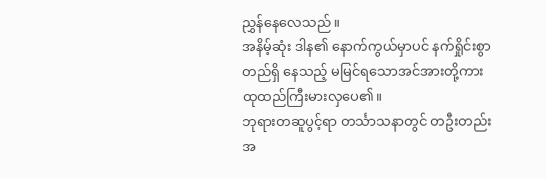ညွှန်နေလေသည်။
အနိမ့်ဆုံး ဒါန၏ နောက်ကွယ်မှာပင် နက်ရှိုင်းစွာ တည်ရှိ နေသည့် မမြင်ရသောအင်အားတို့ကား ထုထည်ကြီးမားလှပေ၏။
ဘုရားတဆူပွင့်ရာ တင်္သာသနာတွင် တဦးတည်းအ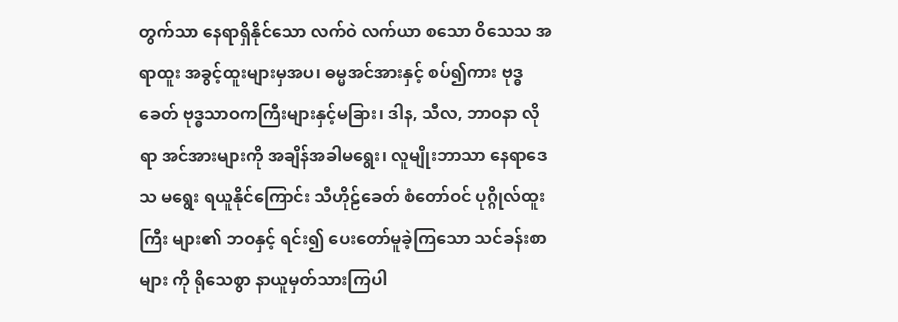တွက်သာ နေရာရှိနိုင်သော လက်ဝဲ လက်ယာ စသော ဝိသေသ အရာထူး အခွင့်ထူးများမှအပ၊ ဓမ္မအင်အားနှင့် စပ်၍ကား ဗုဒ္ဓခေတ် ဗုဒ္ဓသာဝကကြီးများနှင့်မခြား၊ ဒါန, သီလ, ဘာဝနာ လိုရာ အင်အားများကို အချိန်အခါမရွေး၊ လူမျိုးဘာသာ နေရာဒေသ မရွေး ရယူနိုင်ကြောင်း သီဟိုဠ်ခေတ် စံတော်ဝင် ပုဂ္ဂိုလ်ထူးကြီး များ၏ ဘဝနှင့် ရင်း၍ ပေးတော်မူခဲ့ကြသော သင်ခန်းစာများ ကို ရိုသေစွာ နာယူမှတ်သားကြပါ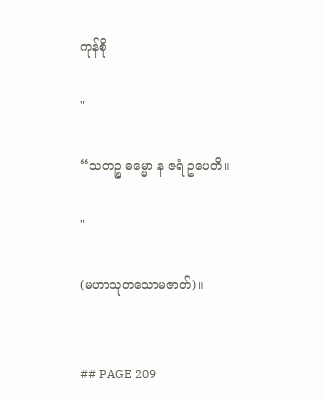ကုန်စို

"

“သတဉ္စ ဓမ္မော န ဇရံ ဥပေတိ။

"

(မဟာသုတသောမဇာတ်)။


## PAGE 209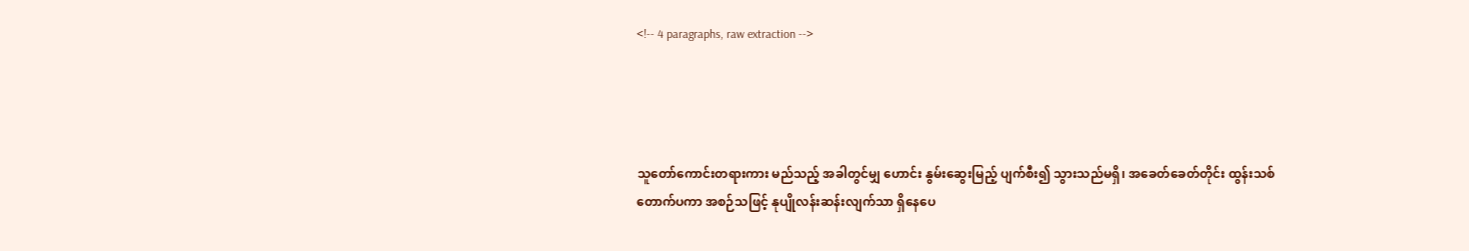<!-- 4 paragraphs, raw extraction -->




သူတော်ကောင်းတရားကား မည်သည့် အခါတွင်မျှ ဟောင်း နွမ်းဆွေးမြည့် ပျက်စီး၍ သွားသည်မရှိ၊ အခေတ်ခေတ်တိုင်း ထွန်းသစ်တောက်ပကာ အစဉ်သဖြင့် နုပျိုလန်းဆန်းလျက်သာ ရှိနေပေ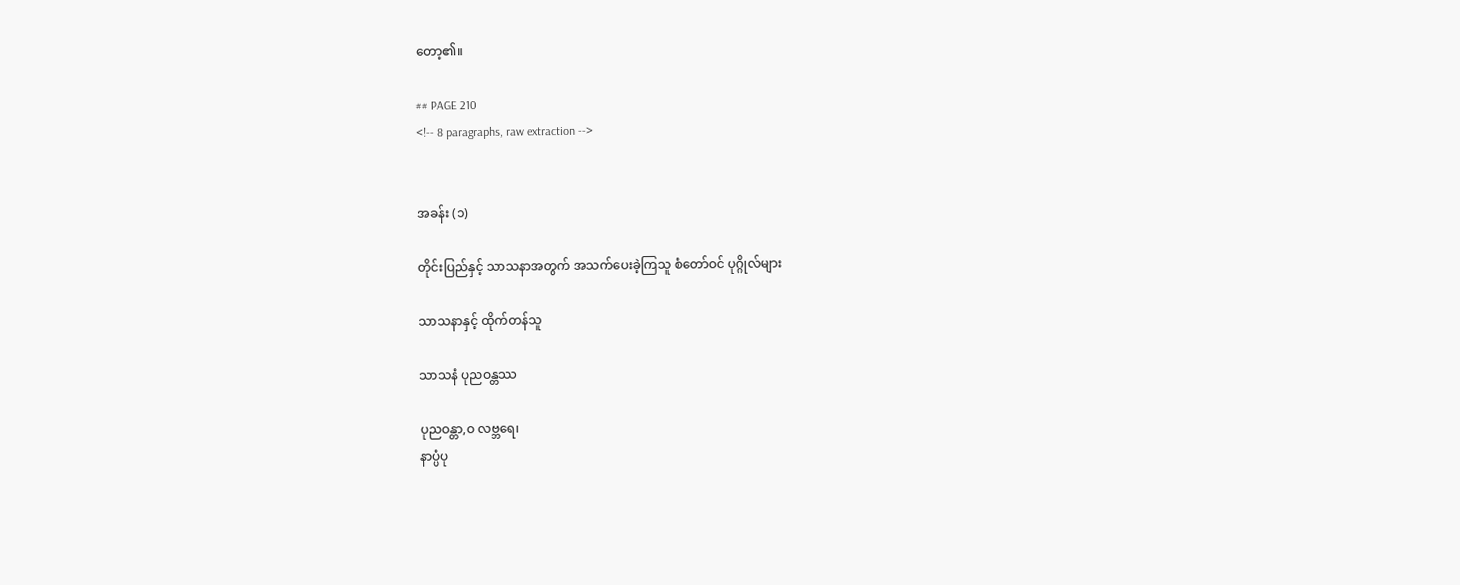တော့၏။

## PAGE 210
<!-- 8 paragraphs, raw extraction -->


အခန်း (၁)

တိုင်းပြည်နှင့် သာသနာအတွက် အသက်ပေးခဲ့ကြသူ စံတော်ဝင် ပုဂ္ဂိုလ်များ

သာသနာနှင့် ထိုက်တန်သူ

သာသနံ ပုညဝန္တဿ

ပုညဝန္တာ,ဝ လဗ္ဘရေ၊
နာပ္ပံပု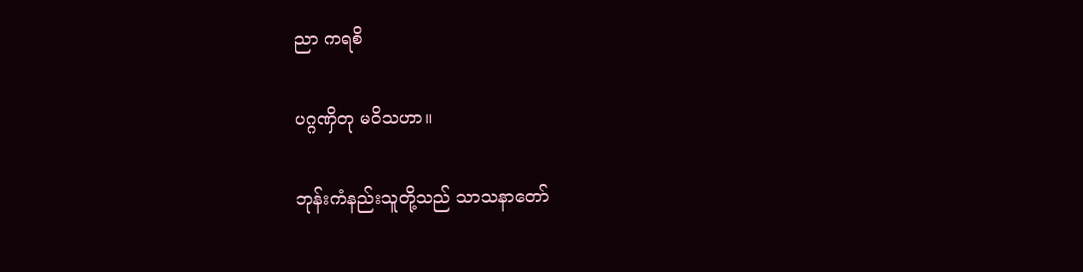ညာ ကရစိ

ပဂ္ဂဏှိတု မဝိသဟာ။

ဘုန်းကံနည်းသူတို့သည် သာသနာတော်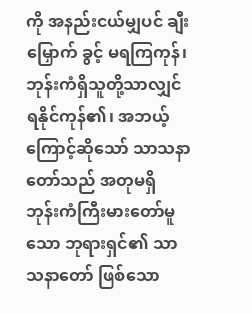ကို အနည်းငယ်မျှပင် ချီးမြှောက် ခွင့် မရကြကုန်၊ ဘုန်းကံရှိသူတို့သာလျှင် ရနိုင်ကုန်၏၊ အဘယ့်ကြောင့်ဆိုသော် သာသနာတော်သည် အတုမရှိ ဘုန်းကံကြီးမားတော်မူသော ဘုရားရှင်၏ သာသနာတော် ဖြစ်သော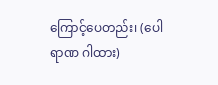ကြောင့်ပေတည်း၊ (ပေါရာဏ ဂါထား)